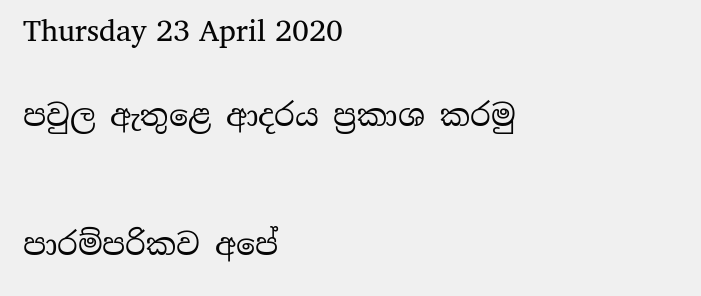Thursday 23 April 2020

පවුල ඇතුළෙ ආදරය ප්‍රකාශ කරමු


පාරම්පරිකව අපේ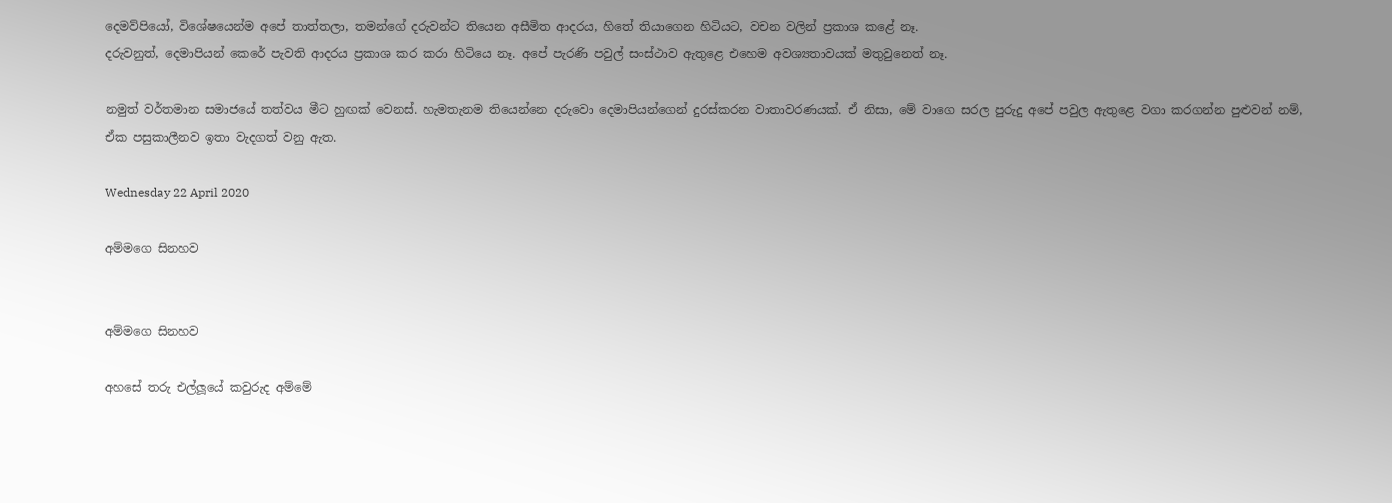දෙමව්පියෝ, විශේෂයෙන්ම අපේ තාත්තලා, තමන්ගේ දරුවන්ට තියෙන අසීමිත ආදරය, හිතේ තියාගෙන හිටියට, වචන වලින් ප්‍රකාශ කළේ නෑ.
දරුවනුත්, දෙමාපියන් කෙරේ පැවති ආදරය ප්‍රකාශ කර කරා හිටියෙ නෑ. අපේ පැරණි පවුල් සංස්ථාව ඇතුළෙ එහෙම අවශ්‍යතාවයක් මතුවුනෙත් නෑ.

නමුත් වර්තමාන සමාජයේ තත්වය මීට හුඟක් වෙනස්. හැමතැනම තියෙන්නෙ දරුවො දෙමාපියන්ගෙන් දුරස්කරන වාතාවරණයක්. ඒ නිසා, මේ වාගෙ සරල පුරුදු අපේ පවුල ඇතුළෙ වගා කරගන්න පුළුවන් නම්, ඒක පසුකාලීනව ඉතා වැදගත් වනු ඇත.

Wednesday 22 April 2020

අම්මගෙ සිනහව


අම්මගෙ සිනහව

අහසේ තරු එල්ලූයේ කවුරුද අම්මේ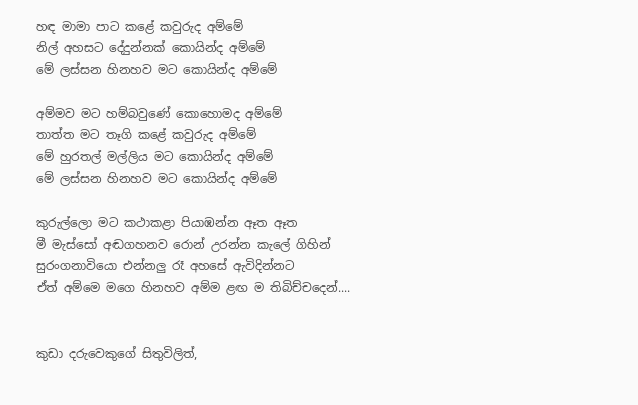හඳ මාමා පාට කළේ කවුරුද අම්මේ
නිල් අහසට දේදුන්නක් කොයින්ද අම්මේ
මේ ලස්සන හිනහව මට කොයින්ද අම්මේ

අම්මව මට හම්බවුණේ කොහොමද අම්මේ
තාත්ත මට තෑගි කළේ කවුරුද අම්මේ
මේ හුරතල් මල්ලිය මට කොයින්ද අම්මේ
මේ ලස්සන හිනහව මට කොයින්ද අම්මේ

කුරුල්ලො මට කථාකළා පියාඹන්න ඈත ඈත
මී මැස්සෝ අඬගහනව රොන් උරන්න කැලේ ගිහින්
සුරංගනාවියො එන්නලු රෑ අහසේ ඇවිදින්නට
ඒත් අම්මෙ මගෙ හිනහව අම්ම ළඟ ම තිබිච්චදෙන්....


කුඩා දරුවෙකුගේ සිතුවිලිත්,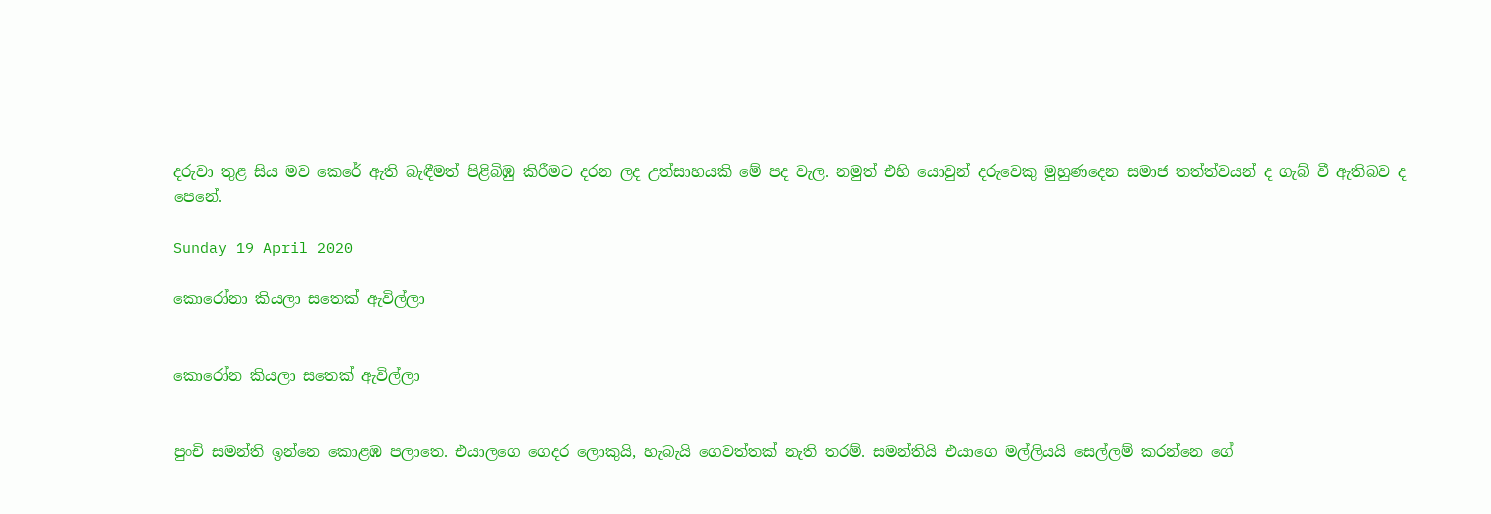දරුවා තුළ සිය මව කෙරේ ඇති බැඳීමත් පිළිබිඹු කිරීමට දරන ලද උත්සාහයකි මේ පද වැල. නමුත් එහි යොවුන් දරුවෙකු මුහුණදෙන සමාජ තත්ත්වයන් ද ගැබ් වී ඇතිබව ද පෙනේ.

Sunday 19 April 2020

කොරෝනා කියලා සතෙක් ඇවිල්ලා


කොරෝන කියලා සතෙක් ඇවිල්ලා


පුංචි සමන්ති ඉන්නෙ කොළඹ පලාතෙ. එයාලගෙ ගෙදර ලොකුයි, හැබැයි ගෙවත්තක් නැති තරම්. සමන්තියි එයාගෙ මල්ලියයි සෙල්ලම් කරන්නෙ ගේ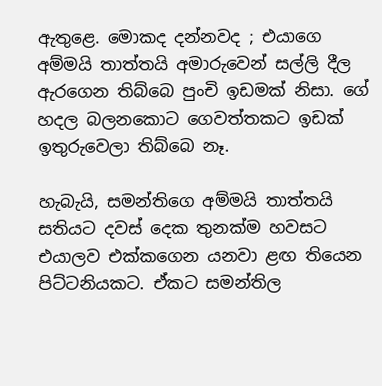ඇතුළෙ. මොකද දන්නවද ; එයාගෙ අම්මයි තාත්තයි අමාරුවෙන් සල්ලි දීල ඇරගෙන තිබ්බෙ පුංචි ඉඩමක් නිසා. ගේ හදල බලනකොට ගෙවත්තකට ඉඩක් ඉතුරුවෙලා තිබ්බෙ නෑ.

හැබැයි, සමන්තිගෙ අම්මයි තාත්තයි සතියට දවස් දෙක තුනක්ම හවසට එයාලව එක්කගෙන යනවා ළඟ තියෙන පිට්ටනියකට. ඒකට සමන්තිල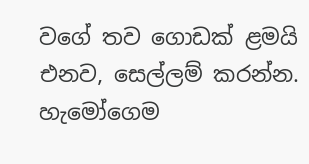වගේ තව ගොඩක් ළමයි එනව, සෙල්ලම් කරන්න. හැමෝගෙම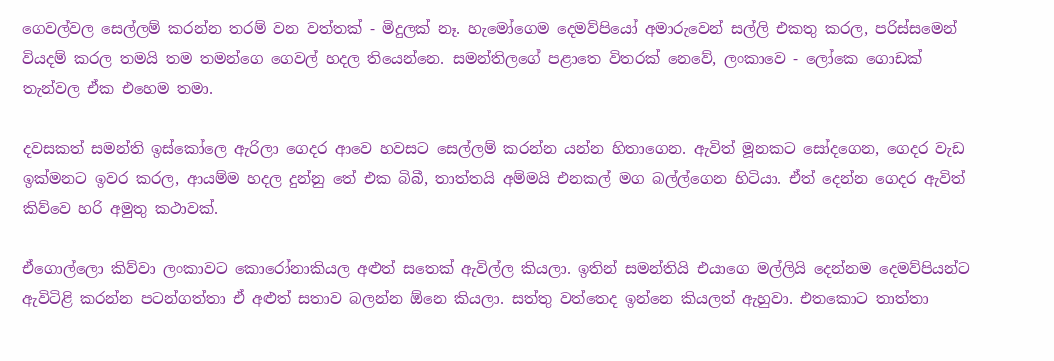ගෙවල්වල සෙල්ලම් කරන්න තරම් වන වත්තක් - මිදුලක් නෑ. හැමෝගෙම දෙමව්පියෝ අමාරුවෙන් සල්ලි එකතු කරල, පරිස්සමෙන් වියදම් කරල තමයි තම තමන්ගෙ ගෙවල් හදල තියෙන්නෙ. සමන්තිලගේ පළාතෙ විතරක් නෙවේ, ලංකාවෙ - ලෝකෙ ගොඩක් තැන්වල ඒක එහෙම තමා.

දවසකත් සමන්ති ඉස්කෝලෙ ඇරිලා ගෙදර ආවෙ හවසට සෙල්ලම් කරන්න යන්න හිතාගෙන. ඇවිත් මූනකට සෝදගෙන, ගෙදර වැඩ ඉක්මනට ඉවර කරල, ආයම්ම හදල දුන්නු තේ එක බිබී, තාත්තයි අම්මයි එනකල් මග බල්ල්ගෙන හිටියා. ඒත් දෙන්න ගෙදර ඇවිත් කිව්වෙ හරි අමුතු කථාවක්.

ඒගොල්ලො කිව්වා ලංකාවට කොරෝනාකියල අළුත් සතෙක් ඇවිල්ල කියලා. ඉතින් සමන්තියි එයාගෙ මල්ලියි දෙන්නම දෙමව්පියන්ට ඇවිටිළි කරන්න පටන්ගත්තා ඒ අළුත් සතාව බලන්න ඕනෙ කියලා. සත්තු වත්තෙද ඉන්නෙ කියලත් ඇහුවා. එතකොට තාත්තා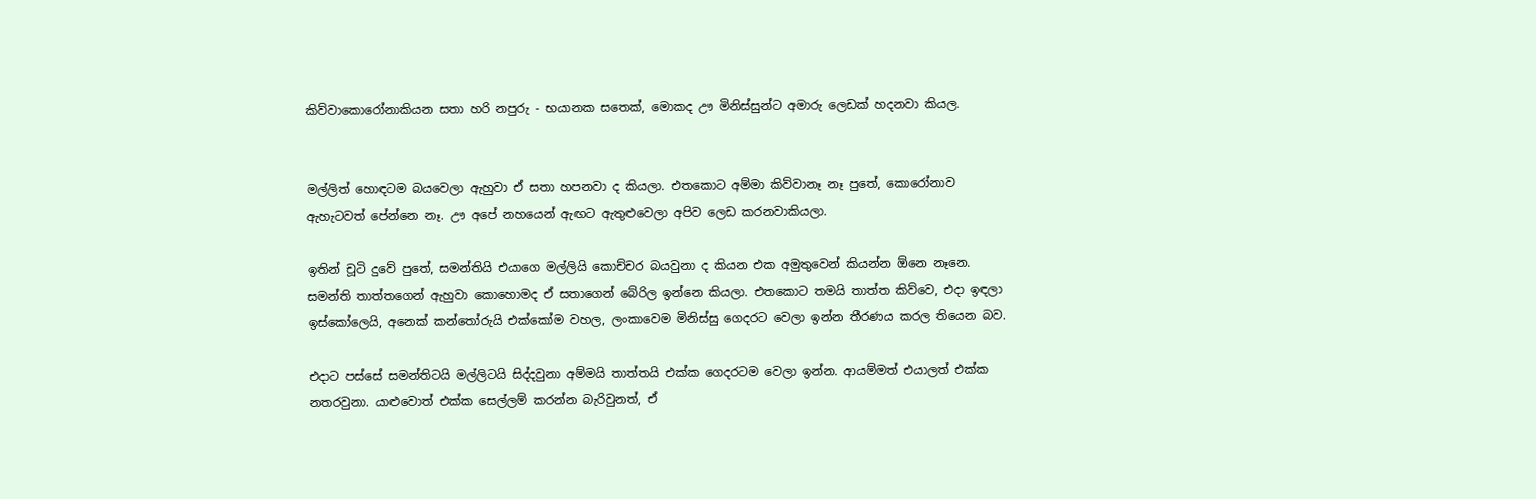කිව්වාකොරෝනාකියන සතා හරි නපුරු - භයානක සතෙක්, මොකද ඌ මිනිස්සුන්ට අමාරු ලෙඩක් හදනවා කියල.


මල්ලිත් හොඳටම බයවෙලා ඇහුවා ඒ සතා හපනවා ද කියලා. එතකොට අම්මා කිව්වානෑ නෑ පුතේ, කොරෝනාව ඇහැටවත් පේන්නෙ නෑ. ඌ අපේ නහයෙන් ඇඟට ඇතුළුවෙලා අපිව ලෙඩ කරනවාකියලා.

ඉතින් චූටි දුවේ පුතේ, සමන්තියි එයාගෙ මල්ලියි කොච්චර බයවුනා ද කියන එක අමුතුවෙන් කියන්න ඕනෙ නෑනෙ. සමන්ති තාත්තගෙන් ඇහුවා කොහොමද ඒ සතාගෙන් බේරිල ඉන්නෙ කියලා. එතකොට තමයි තාත්ත කිව්වෙ, එදා ඉඳලා ඉස්කෝලෙයි, අනෙක් කන්තෝරුයි එක්කෝම වහල, ලංකාවෙම මිනිස්සු ගෙදරට වෙලා ඉන්න තීරණය කරල තියෙන බව.

එදාට පස්සේ සමන්තිටයි මල්ලිටයි සිද්දවුනා අම්මයි තාත්තයි එක්ක ගෙදරටම වෙලා ඉන්න. ආයම්මත් එයාලත් එක්ක නතරවුනා. යාළුවොත් එක්ක සෙල්ලම් කරන්න බැරිවුනත්, ඒ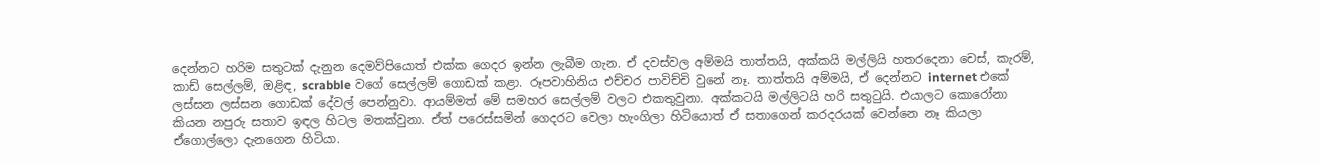දෙන්නට හරිම සතුටක් දැනුන දෙමව්පියොත් එක්ක ගෙදර ඉන්න ලැබීම ගැන. ඒ දවස්වල අම්මයි තාත්තයි, අක්කයි මල්ලියි හතරදෙනා චෙස්, කැරම්, කාඩ් සෙල්ලම්, ඔළිඳ, scrabble වගේ සෙල්ලම් ගොඩක් කළා. රූපවාහිනිය එච්චර පාවිච්චි වුනේ නෑ. තාත්තයි අම්මයි, ඒ දෙන්නට internet එකේ ලස්සන ලස්සන ගොඩක් දේවල් පෙන්නුවා. ආයම්මත් මේ සමහර සෙල්ලම් වලට එකතුවුනා. අක්කටයි මල්ලිටයි හරි සතුටුයි. එයාලට කොරෝනා කියන නපුරු සතාව ඉඳල හිටල මතක්වුනා. ඒත් පරෙස්සමින් ගෙදරට වෙලා හැංගිලා හිටියොත් ඒ සතාගෙන් කරදරයක් වෙන්නෙ නෑ කියලා ඒගොල්ලො දැනගෙන හිටියා.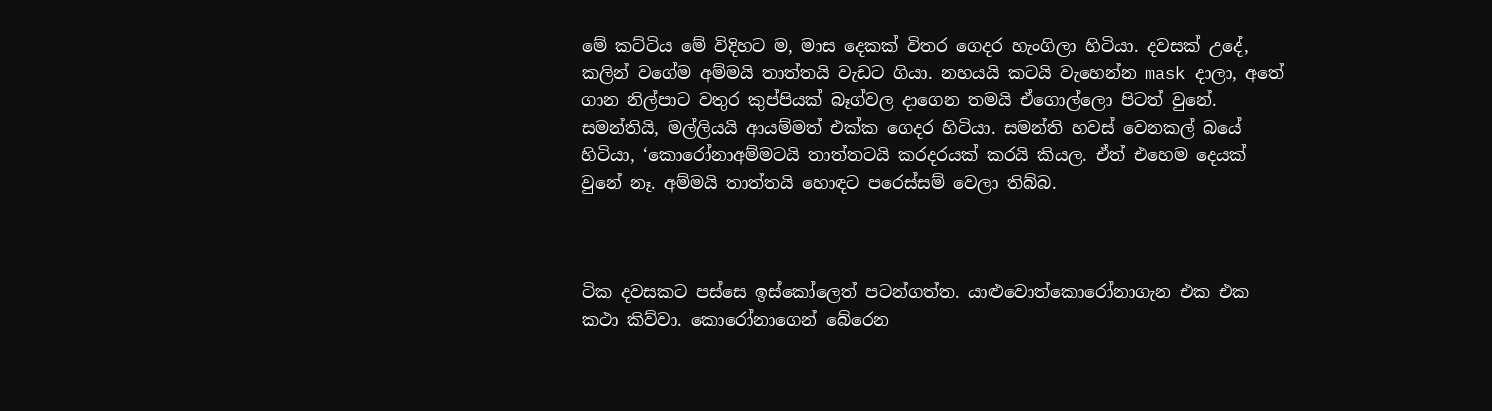මේ කට්ටිය මේ විදිහට ම, මාස දෙකක් විතර ගෙදර හැංගිලා හිටියා. දවසක් උදේ, කලින් වගේම අම්මයි තාත්තයි වැඩට ගියා. නහයයි කටයි වැහෙන්න mask දාලා, අතේ ගාන නිල්පාට වතුර කුප්පියක් බෑග්වල දාගෙන තමයි ඒගොල්ලො පිටත් වුනේ. සමන්තියි, මල්ලියයි ආයම්මත් එක්ක ගෙදර හිටියා. සමන්ති හවස් වෙනකල් බයේ හිටියා, ‘කොරෝනාඅම්මටයි තාත්තටයි කරදරයක් කරයි කියල. ඒත් එහෙම දෙයක් වුනේ නෑ. අම්මයි තාත්තයි හොඳට පරෙස්සම් වෙලා තිබ්බ.



ටික දවසකට පස්සෙ ඉස්කෝලෙත් පටන්ගත්ත. යාළුවොත්කොරෝනාගැන එක එක කථා කිව්වා. කොරෝනාගෙන් බේරෙන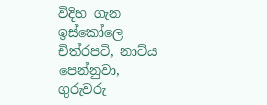විදිහ ගැන ඉස්කෝලෙ චිත්රපටි, නාට්ය පෙන්නුවා, ගුරුවරු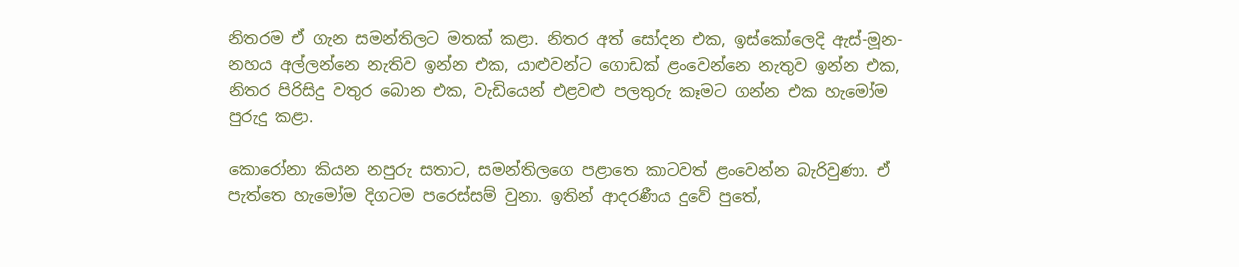නිතරම ඒ ගැන සමන්තිලට මතක් කළා. නිතර අත් සෝදන එක, ඉස්කෝලෙදි ඇස්-මූන-නහය අල්ලන්නෙ නැතිව ඉන්න එක, යාළුවන්ට ගොඩක් ළංවෙන්නෙ නැතුව ඉන්න එක, නිතර පිරිසිදු වතුර බොන එක, වැඩියෙන් එළවළු පලතුරු කෑමට ගන්න එක හැමෝම පුරුදු කළා.

කොරෝනා කියන නපුරු සතාට, සමන්තිලගෙ පළාතෙ කාටවත් ළංවෙන්න බැරිවුණා. ඒ පැත්තෙ හැමෝම දිගටම පරෙස්සම් වුනා. ඉතින් ආදරණීය දුවේ පුතේ,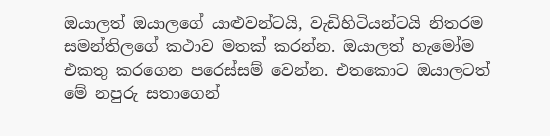ඔයාලත් ඔයාලගේ යාළුවන්ටයි, වැඩිහිටියන්ටයි නිතරම සමන්තිලගේ කථාව මතක් කරන්න. ඔයාලත් හැමෝම එකතු කරගෙන පරෙස්සම් වෙන්න. එතකොට ඔයාලටත් මේ නපුරු සතාගෙන්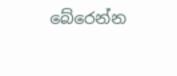බේරෙන්න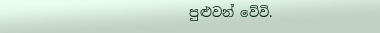පුළුවන් වේවි.